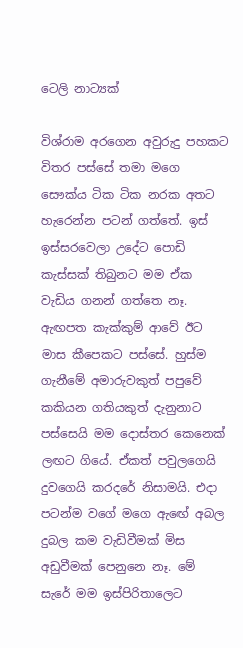ටෙලි නාට්‍යක්

විශ්රාම අරගෙන අවුරුදු පහකට විතර පස්සේ තමා මගෙ සෞක්ය ටික ටික නරක අතට හැරෙන්න පටන් ගත්තේ. ඉස් ඉස්සරවෙලා උදේට පොඩි කැස්සක් තිබුනට මම ඒක වැඩිය ගනන් ගත්තෙ නෑ. ඇඟපත කැක්කුම් ආවේ ඊට මාස කීපෙකට පස්සේ. හුස්ම ගැනීමේ අමාරුවකුත් පපුවේ කකියන ගතියකුත් දැනුනාට පස්සෙයි මම දොස්තර කෙනෙක් ලඟට ගියේ. ඒකත් පවුලගෙයි දුවගෙයි කරදරේ නිසාමයි. එදා පටන්ම වගේ මගෙ ඇඟේ අබල දුබල කම වැඩිවීමක් මිස අඩුවීමක් පෙනුනෙ නෑ. මේ සැරේ මම ඉස්පිරිතාලෙට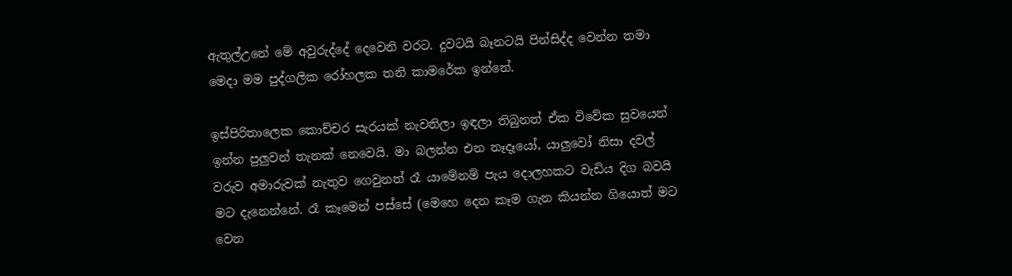ඇතුල්උනේ මේ අවුරුද්දේ දෙවෙනි වරට. දුවටයි බෑනටයි පින්සිද්ද වෙන්න තමා මෙදා මම පුද්ගලික රෝහලක තනි කාමරේක ඉන්නේ.

ඉස්පිරිතාලෙක කොච්චර සැරයක් නැවතිලා ඉඳලා තිබුනත් ඒක විවේක සුවයෙන් ඉන්න පුලුවන් තැනක් නෙවෙයි. මා බලන්න එන නෑදෑයෝ, යාලුවෝ නිසා දවල් වරුව අමාරුවක් නැතුව ගෙවුනත් රෑ යාමේනම් පැය දොලහකට වැඩිය දිග බවයි මට දැනෙන්නේ. රෑ කෑමෙන් පස්සේ (මෙහෙ දෙන කෑම ගැන කියන්න ගියොත් මට වෙන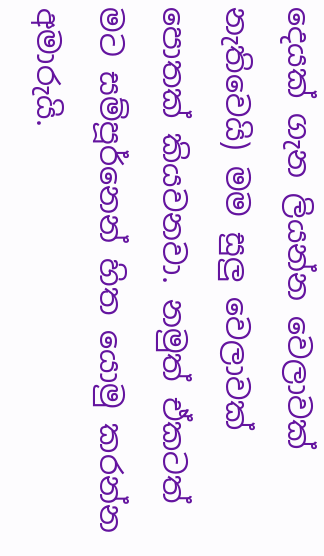දෙයක් ගැන ලියන්න වෙලාවක් නැතිවෙයි) මම සුලු වෙලාවක් පොතක් කියවනවා. නමුත් ඒකටත් මට සම්පූර්නෙන් හිත යොමු කරන්න අමාරුයි.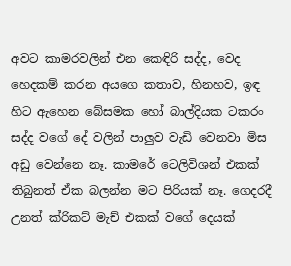අවට කාමරවලින් එන කෙඳිරි සද්ද, වෙද හෙදකම් කරන අයගෙ කතාව, හිනහව, ඉඳ හිට ඇහෙන බේසමක හෝ බාල්දියක ටකරං සද්ද වගේ දේ වලින් පාලුව වැඩි වෙනවා මිස අඩු වෙන්නෙ නෑ. කාමරේ ටෙලිවිශන් එකක් තිබුනත් ඒක බලන්න මට පිරියක් නෑ. ගෙදරදී උනත් ක්රිකට් මැච් එකක් වගේ දෙයක්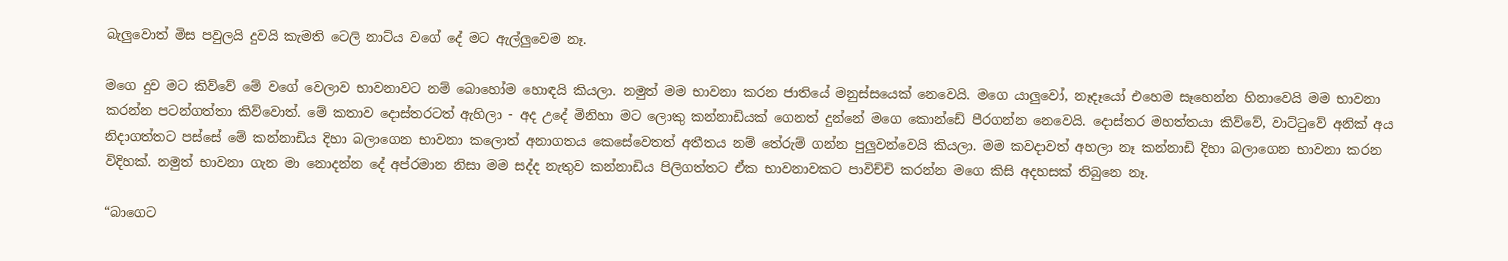බැලුවොත් මිස පවුලයි දුවයි කැමති ටෙලි නාට්ය වගේ දේ මට ඇල්ලුවෙම නෑ.

මගෙ දුව මට කිව්වේ මේ වගේ වෙලාව භාවනාවට නම් බොහෝම හොඳයි කියලා. නමුත් මම භාවනා කරන ජාතියේ මනුස්සයෙක් නෙවෙයි. මගෙ යාලුවෝ, නෑදෑයෝ එහෙම සෑහෙන්න හිනාවෙයි මම භාවනා කරන්න පටන්ගත්තා කිව්වොත්. මේ කතාව දොස්තරටත් ඇහිලා - අද උදේ මිනිහා මට ලොකු කන්නාඩියක් ගෙනත් දුන්නේ මගෙ කොන්ඩේ පීරගන්න නෙවෙයි. දොස්තර මහත්තයා කිව්වේ, වාට්ටුවේ අනික් අය නිදාගත්තට පස්සේ මේ කන්නාඩිය දිහා බලාගෙන භාවනා කලොත් අනාගතය කෙසේවෙතත් අතීතය නම් තේරුම් ගන්න පුලුවන්වෙයි කියලා. මම කවදාවත් අහලා නෑ කන්නාඩි දිහා බලාගෙන භාවනා කරන විදිහක්. නමුත් භාවනා ගැන මා නොදන්න දේ අප්රමාන නිසා මම සද්ද නැතුව කන්නාඩිය පිලිගත්තට ඒක භාවනාවකට පාවිච්චි කරන්න මගෙ කිසි අදහසක් තිබුනෙ නෑ.

“බාගෙට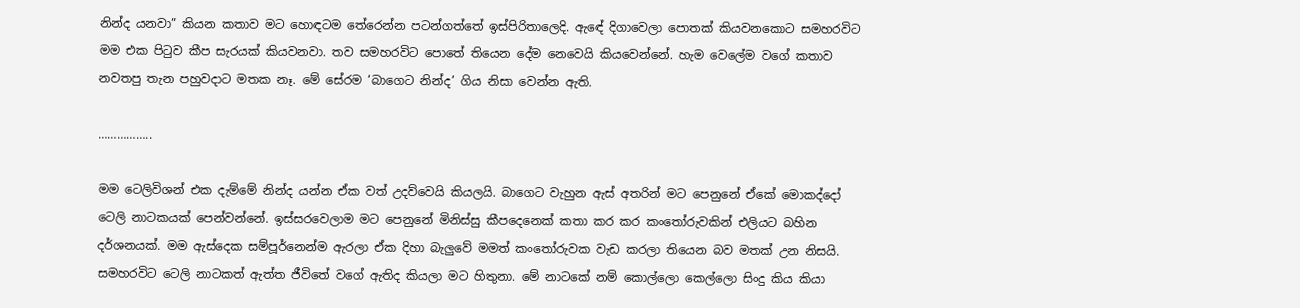නින්ද යනවා” කියන කතාව මට හොඳටම තේරෙන්න පටන්ගත්තේ ඉස්පිරිතාලෙදි. ඇඳේ දිගාවෙලා පොතක් කියවනකොට සමහරවිට මම එක පිටුව කීප සැරයක් කියවනවා. තව සමහරවිට පොතේ තියෙන දේම නෙවෙයි කියවෙන්නේ. හැම වෙලේම වගේ කතාව නවතපු තැන පහුවදාට මතක නෑ. මේ සේරම ‘බාගෙට නින්ද’ ගිය නිසා වෙන්න ඇති.

……………..

මම ටෙලිවිශන් එක දැම්මේ නින්ද යන්න ඒක වත් උදව්වෙයි කියලයි. බාගෙට වැහුන ඇස් අතරින් මට පෙනුනේ ඒකේ මොකද්දෝ ටෙලි නාටකයක් පෙන්වන්නේ. ඉස්සරවෙලාම මට පෙනුනේ මිනිස්සු කීපදෙනෙක් කතා කර කර කංතෝරුවකින් එලියට බහින දර්ශනයක්. මම ඇස්දෙක සම්පූර්නෙන්ම ඇරලා ඒක දිහා බැලුවේ මමත් කංතෝරුවක වැඩ කරලා තියෙන බව මතක් උන නිසයි. සමහරවිට ටෙලි නාටකත් ඇත්ත ජීවිතේ වගේ ඇතිද කියලා මට හිතුනා. මේ නාටකේ නම් කොල්ලො කෙල්ලො සිංදු කිය කියා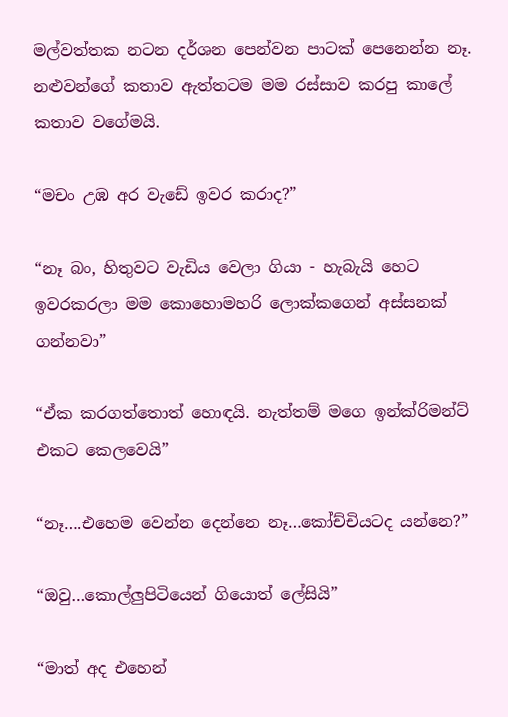මල්වත්තක නටන දර්ශන පෙන්වන පාටක් පෙනෙන්න නෑ. නළුවන්ගේ කතාව ඇත්තටම මම රස්සාව කරපු කාලේ කතාව වගේමයි.

“මචං උඹ අර වැඩේ ඉවර කරාද?”

“නෑ බං, හිතුවට වැඩිය වෙලා ගියා - හැබැයි හෙට ඉවරකරලා මම කොහොමහරි ලොක්කගෙන් අස්සනක් ගන්නවා”

“ඒක කරගත්තොත් හොඳයි. නැත්තම් මගෙ ඉන්ක්රිමන්ට් එකට කෙලවෙයි”

“නෑ….එහෙම වෙන්න දෙන්නෙ නෑ…කෝච්චියටද යන්නෙ?”

“ඔවු…කොල්ලුපිටියෙන් ගියොත් ලේසියි”

“මාත් අද එහෙන්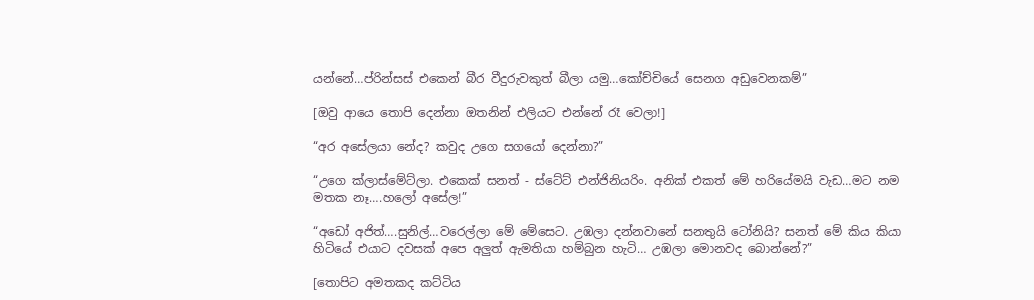යන්නේ…ප්රින්සස් එකෙන් බීර වීදුරුවකුත් බීලා යමු…කෝච්චියේ සෙනග අඩුවෙනකම්”

[ඔවු ආයෙ තොපි දෙන්නා ඔතනින් එලියට එන්නේ රෑ වෙලා!]

“අර අසේලයා නේද? කවුද උගෙ සගයෝ දෙන්නා?”

“උගෙ ක්ලාස්මේට්ලා. එකෙක් සනත් - ස්ටේට් එන්ජිනියරිං. අනික් එකත් මේ හරියේමයි වැඩ…මට නම මතක නෑ….හලෝ අසේල!”

“අඩෝ අජිත්….සුනිල්…වරෙල්ලා මේ මේසෙට. උඹලා දන්නවානේ සනතුයි ටෝනියි? සනත් මේ කිය කියා හිටියේ එයාට දවසක් අපෙ අලුත් ඇමතියා හම්බුන හැටි… උඹලා මොනවද බොන්නේ?”

[තොපිට අමතකද කට්ටිය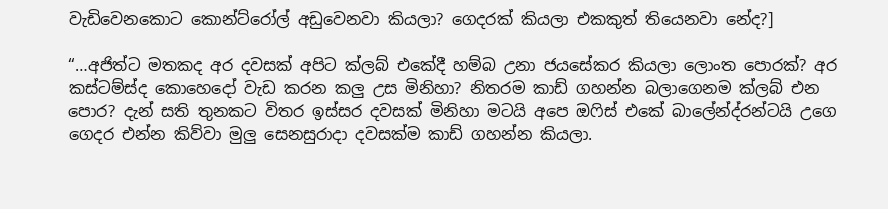වැඩිවෙනකොට කොන්ට්රෝල් අඩුවෙනවා කියලා? ගෙදරක් කියලා එකකුත් තියෙනවා නේද?]

“…අජිත්ට මතකද අර දවසක් අපිට ක්ලබ් එකේදී හම්බ උනා ජයසේකර කියලා ලොංත පොරක්? අර කස්ටම්ස්ද කොහෙදෝ වැඩ කරන කලු උස මිනිහා? නිතරම කාඩ් ගහන්න බලාගෙනම ක්ලබ් එන පොර? දැන් සති තුනකට විතර ඉස්සර දවසක් මිනිහා මටයි අපෙ ඔෆිස් එකේ බාලේන්ද්රන්ටයි උගෙ ගෙදර එන්න කිව්වා මුලු සෙනසුරාදා දවසක්ම කාඩ් ගහන්න කියලා.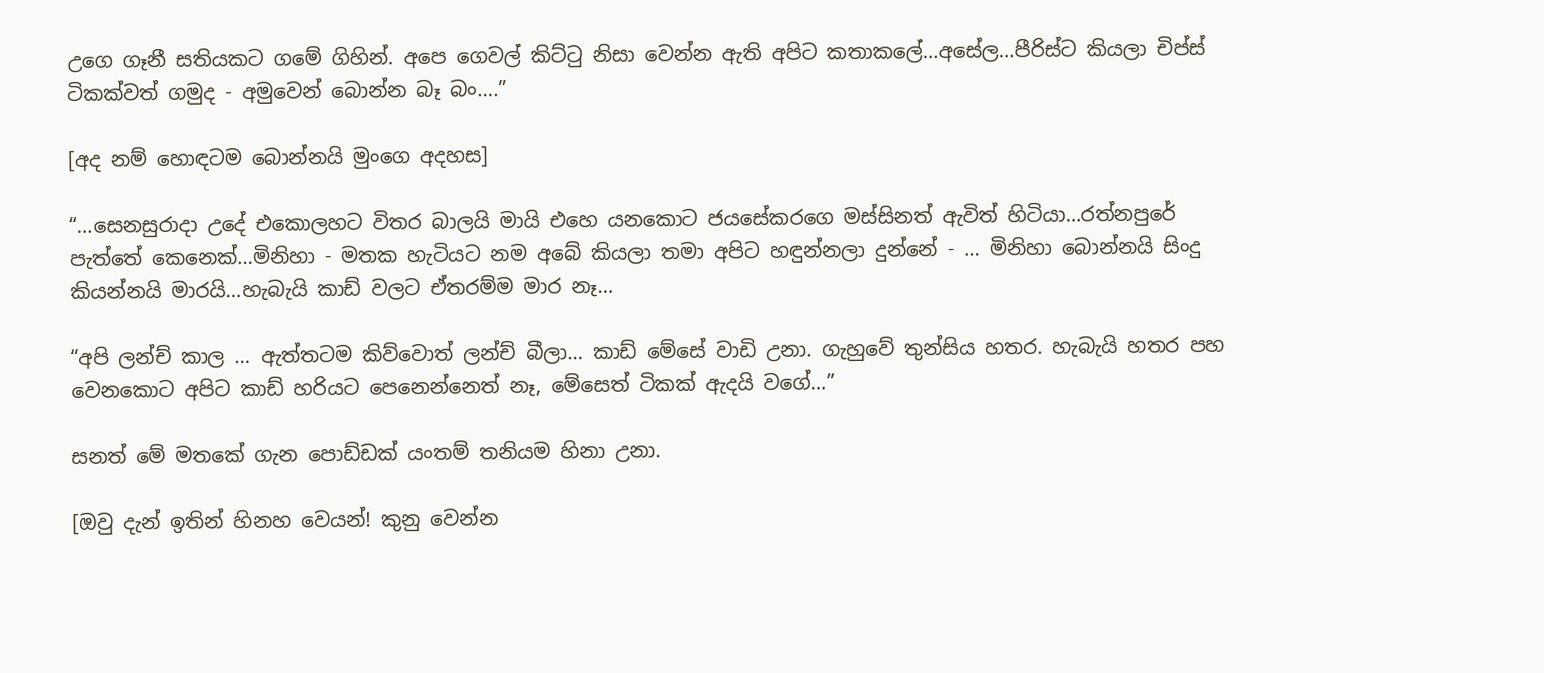උගෙ ගෑනී සතියකට ගමේ ගිහින්. අපෙ ගෙවල් කිට්ටු නිසා වෙන්න ඇති අපිට කතාකලේ…අසේල…පීරිස්ට කියලා චිප්ස් ටිකක්වත් ගමුද - අමුවෙන් බොන්න බෑ බං….”

[අද නම් හොඳටම බොන්නයි මුංගෙ අදහස]

“…සෙනසුරාදා උදේ එකොලහට විතර බාලයි මායි එහෙ යනකොට ජයසේකරගෙ මස්සිනත් ඇවිත් හිටියා…රත්නපුරේ පැත්තේ කෙනෙක්…මිනිහා - මතක හැටියට නම අබේ කියලා තමා අපිට හඳුන්නලා දුන්නේ - … මිනිහා බොන්නයි සිංදු කියන්නයි මාරයි…හැබැයි කාඩ් වලට ඒතරම්ම මාර නෑ…

“අපි ලන්ච් කාල … ඇත්තටම කිව්වොත් ලන්ච් බීලා… කාඩ් මේසේ වාඩි උනා. ගැහුවේ තුන්සිය හතර. හැබැයි හතර පහ වෙනකොට අපිට කාඩ් හරියට පෙනෙන්නෙත් නෑ, මේසෙත් ටිකක් ඇදයි වගේ…”

සනත් මේ මතකේ ගැන පොඩ්ඩක් යංතම් තනියම හිනා උනා.

[ඔවු දැන් ඉතින් හිනහ වෙයන්! කුනු වෙන්න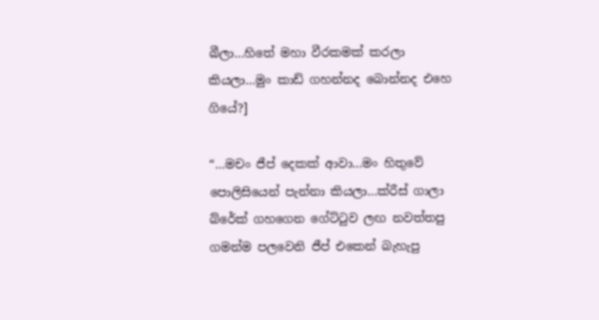බීලා…හිතේ මහා වීරකමක් කරලා කියලා…මුං කාඩ් ගහන්නද බොන්නද එහෙ ගියේ?]

“…මචං ජීප් දෙකක් ආවා…මං හිතුවේ පොලිසියෙන් පැන්නා කියලා…ක්රීස් ගාලා බ්රේක් ගහගෙන ගේට්ටුව ලඟ නවත්තපු ගමන්ම පලවෙනි ජීප් එකෙන් බැහැපු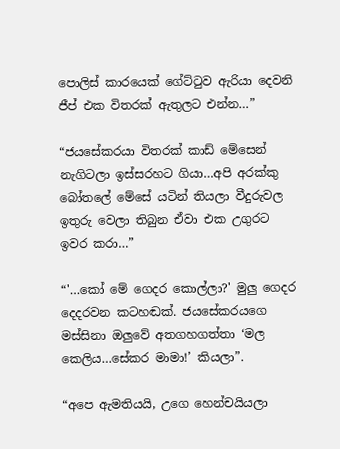පොලිස් කාරයෙක් ගේට්ටුව ඇරියා දෙවනි ජීප් එක විතරක් ඇතුලට එන්න…”

“ජයසේකරයා විතරක් කාඩ් මේසෙන් නැගිටලා ඉස්සරහට ගියා…අපි අරක්කු බෝතලේ මේසේ යටින් තියලා වීදුරුවල ඉතුරු වෙලා තිබුන ඒවා එක උගුරට ඉවර කරා…”

“'…කෝ මේ ගෙදර කොල්ලා?' මුලු ගෙදර දෙදරවන කටහඬක්. ජයසේකරයගෙ මස්සිනා ඔලුවේ අතගහගත්තා ‘මල කෙලිය…සේකර මාමා!’ කියලා”.

“අපෙ ඇමතියයි, උගෙ හෙන්චයියලා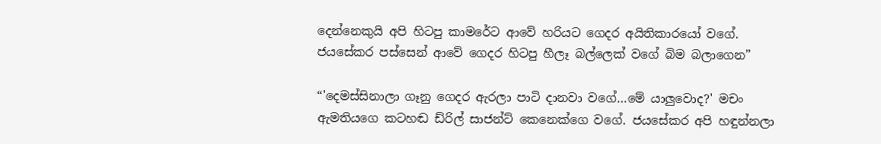දෙන්නෙකුයි අපි හිටපු කාමරේට ආවේ හරියට ගෙදර අයිතිකාරයෝ වගේ. ජයසේකර පස්සෙන් ආවේ ගෙදර හිටපු හීලෑ බල්ලෙක් වගේ බිම බලාගෙන”

“'දෙමස්සිනාලා ගෑනු ගෙදර ඇරලා පාටි දානවා වගේ…මේ යාලුවොද?' මචං ඇමතියගෙ කටහඬ ඩ්රිල් සාජන්ට් කෙනෙක්ගෙ වගේ. ජයසේකර අපි හඳුන්නලා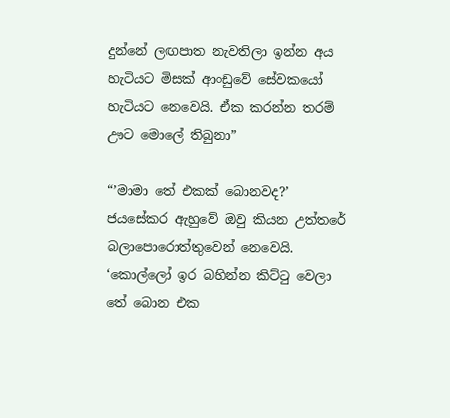දුන්නේ ලඟපාත නැවතිලා ඉන්න අය හැටියට මිසක් ආංඩුවේ සේවකයෝ හැටියට නෙවෙයි. ඒක කරන්න තරම් ඌට මොලේ තිබුනා”

“’මාමා තේ එකක් බොනවද?’ ජයසේකර ඇහුවේ ඔවු කියන උත්තරේ බලාපොරොත්තුවෙන් නෙවෙයි. ‘කොල්ලෝ ඉර බහින්න කිට්ටු වෙලා තේ බොන එක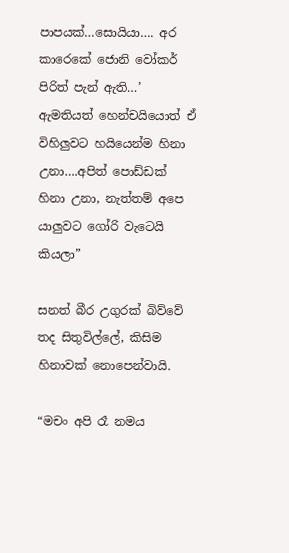පාපයක්…සොයියා…. අර කාරෙකේ ජොනි වෝකර් පිරිත් පැන් ඇති…’ ඇමතියත් හෙන්චයියොත් ඒ විහිලුවට හයියෙන්ම හිනා උනා….අපිත් පොඩ්ඩක් හිනා උනා, නැත්තම් අපෙ යාලුවට ගෝරි වැටෙයි කියලා”

සනත් බීර උගුරක් බිව්වේ තද සිතුවිල්ලේ, කිසිම හිනාවක් නොපෙන්වායි.

“මචං අපි රෑ නමය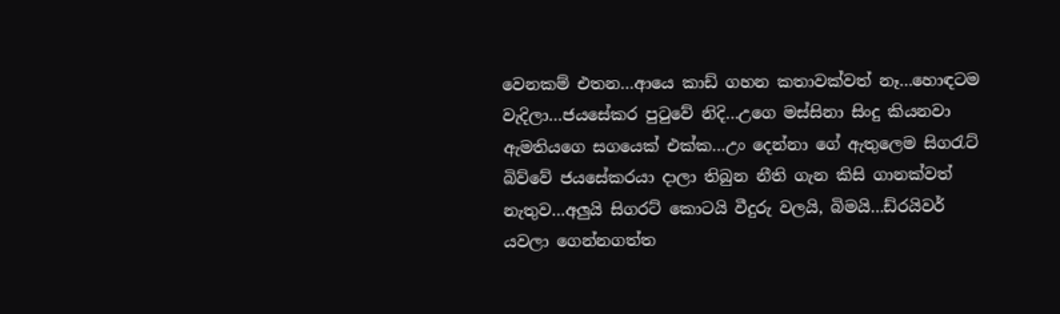වෙනකම් එතන…ආයෙ කාඩ් ගහන කතාවක්වත් නෑ…හොඳටම වැදිලා…ජයසේකර පුටුවේ නිදි…උගෙ මස්සිනා සිංදු කියනවා ඇමතියගෙ සගයෙක් එක්ක…උං දෙන්නා ගේ ඇතුලෙම සිගරැට් බිව්වේ ජයසේකරයා දාලා තිබුන නීති ගැන කිසි ගානක්වත් නැතුව…අලුයි සිගරට් කොටයි වීදුරු වලයි, බිමයි…ඩ්රයිවර් යවලා ගෙන්නගත්ත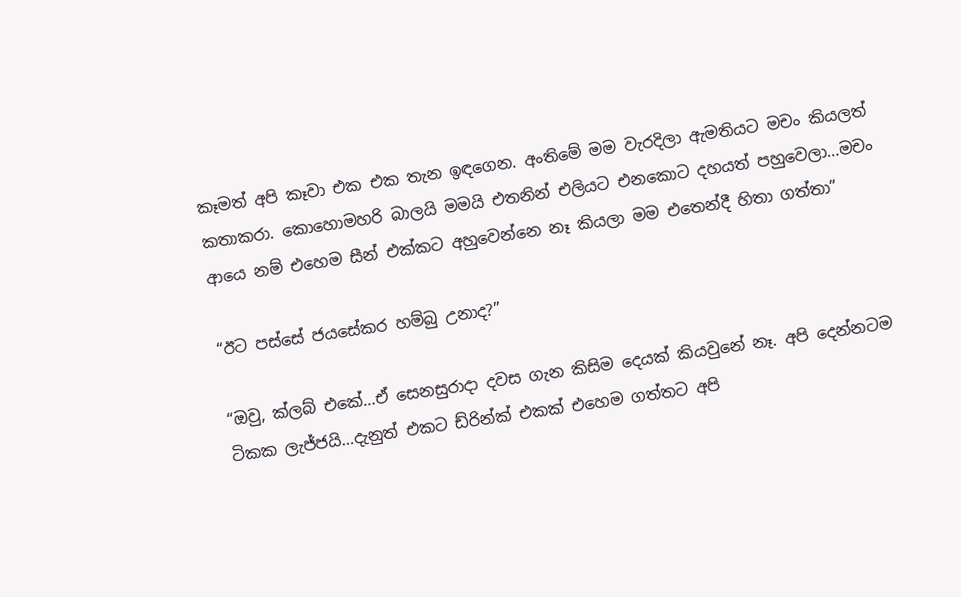කෑමත් අපි කෑවා එක එක තැන ඉඳගෙන. අංතිමේ මම වැරදිලා ඇමතියට මචං කියලත් කතාකරා. කොහොමහරි බාලයි මමයි එතනින් එලියට එනකොට දහයත් පහුවෙලා…මචං ආයෙ නම් එහෙම සීන් එක්කට අහුවෙන්නෙ නෑ කියලා මම එතෙන්දී හිතා ගත්තා”

“ඊට පස්සේ ජයසේකර හම්බු උනාද?”

“ඔවු, ක්ලබ් එකේ…ඒ සෙනසුරාදා දවස ගැන කිසිම දෙයක් කියවුනේ නෑ. අපි දෙන්නටම ටිකක ලැජ්ජයි…දැනුත් එකට ඩ්රින්ක් එකක් එහෙම ගත්තට අපි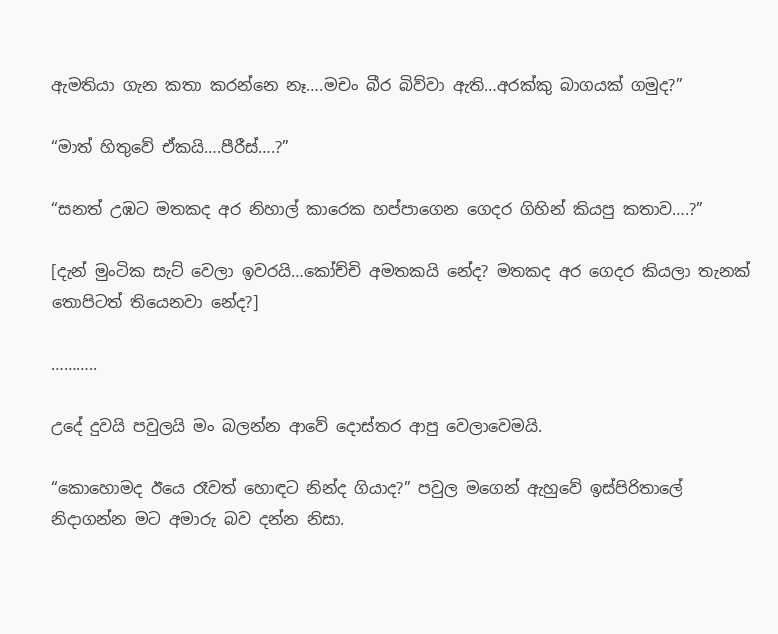ඇමතියා ගැන කතා කරන්නෙ නෑ….මචං බීර බිව්වා ඇති…අරක්කු බාගයක් ගමුද?”

“මාත් හිතුවේ ඒකයි….පීරීස්….?”

“සනත් උඹට මතකද අර නිහාල් කාරෙක හප්පාගෙන ගෙදර ගිහින් කියපු කතාව….?”

[දැන් මුංටික සැට් වෙලා ඉවරයි…කෝච්චි අමතකයි නේද? මතකද අර ගෙදර කියලා තැනක් තොපිටත් තියෙනවා නේද?]

………..

උදේ දුවයි පවුලයි මං බලන්න ආවේ දොස්තර ආපු වෙලාවෙමයි.

“කොහොමද ඊයෙ රෑවත් හොඳට නින්ද ගියාද?” පවුල මගෙන් ඇහුවේ ඉස්පිරිතාලේ නිදාගන්න මට අමාරු බව දන්න නිසා.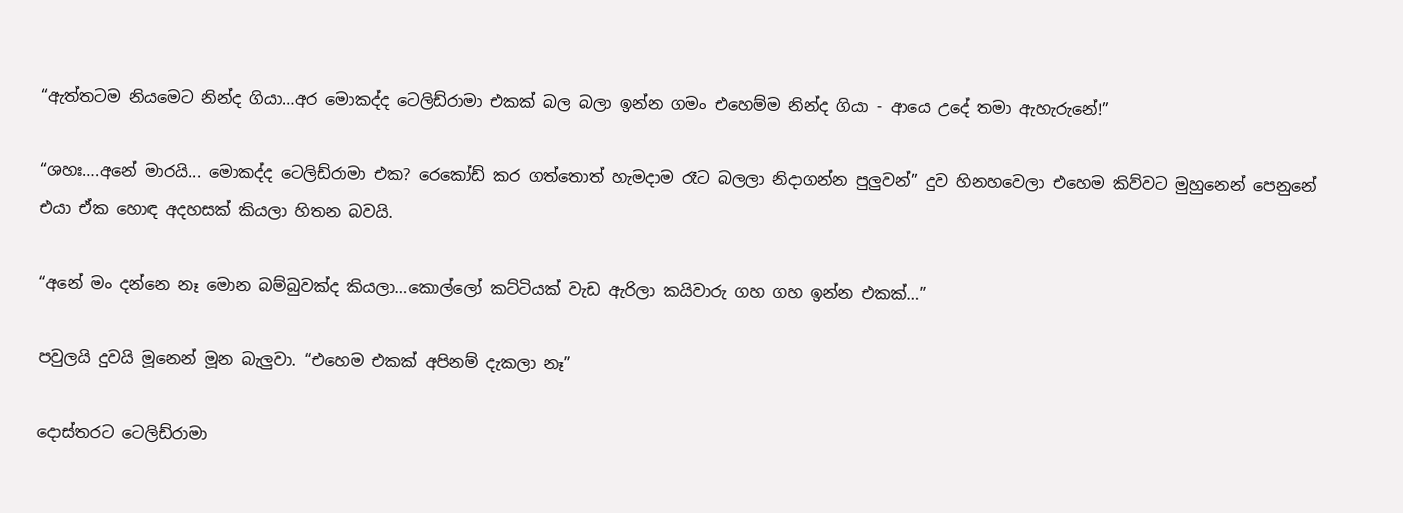“ඇත්තටම නියමෙට නින්ද ගියා…අර මොකද්ද ටෙලිඩ්රාමා එකක් බල බලා ඉන්න ගමං එහෙම්ම නින්ද ගියා - ආයෙ උදේ තමා ඇහැරුනේ!”

“ශහඃ….අනේ මාරයි... මොකද්ද ටෙලිඩ්රාමා එක? රෙකෝඩ් කර ගත්තොත් හැමදාම රෑට බලලා නිදාගන්න පුලුවන්” දුව හිනහවෙලා එහෙම කිව්වට මුහුනෙන් පෙනුනේ එයා ඒක හොඳ අදහසක් කියලා හිතන බවයි.

“අනේ මං දන්නෙ නෑ මොන බම්බුවක්ද කියලා…කොල්ලෝ කට්ටියක් වැඩ ඇරිලා කයිවාරු ගහ ගහ ඉන්න එකක්…”

පවුලයි දුවයි මූනෙන් මූන බැලුවා. “එහෙම එකක් අපිනම් දැකලා නෑ”

දොස්තරට ටෙලිඩ්රාමා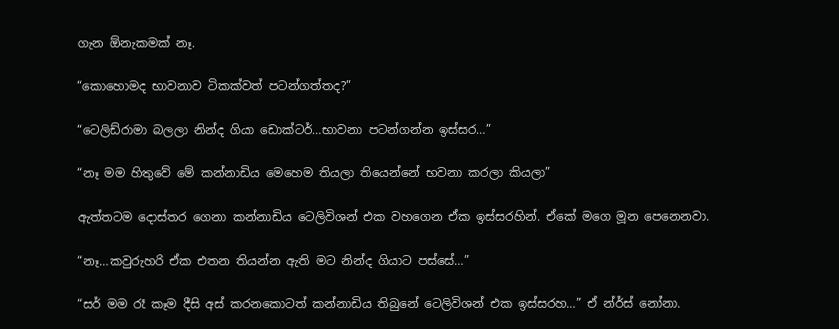ගැන ඕනැකමක් නෑ.

“කොහොමද භාවනාව ටිකක්වත් පටන්ගත්තද?”

“ටෙලිඩ්රාමා බලලා නින්ද ගියා ඩොක්ටර්…භාවනා පටන්ගන්න ඉස්සර…”

“නෑ මම හිතුවේ මේ කන්නාඩිය මෙහෙම තියලා තියෙන්නේ භවනා කරලා කියලා”

ඇත්තටම දොස්තර ගෙනා කන්නාඩිය ටෙලිවිශන් එක වහගෙන ඒක ඉස්සරහින්. ඒකේ මගෙ මූන පෙනෙනවා.

“නෑ…කවුරුහරි ඒක එතන තියන්න ඇති මට නින්ද ගියාට පස්සේ…”

“සර් මම රෑ කෑම දීසි අස් කරනකොටත් කන්නාඩිය තිබුනේ ටෙලිවිශන් එක ඉස්සරහ…” ඒ න්ර්ස් නෝනා.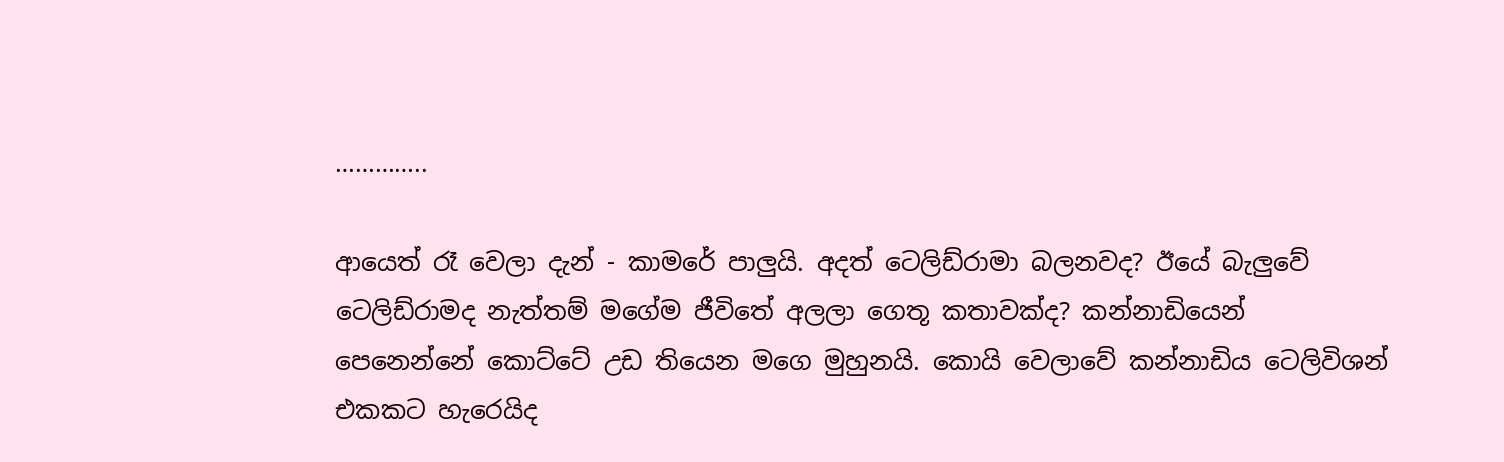…………..

ආයෙත් රෑ වෙලා දැන් - කාමරේ පාලුයි. අදත් ටෙලිඩ්රාමා බලනවද? ඊයේ බැලුවේ ටෙලිඩ්රාමද නැත්තම් මගේම ජීවිතේ අලලා ගෙතූ කතාවක්ද? කන්නාඩියෙන් පෙනෙන්නේ කොට්ටේ උඩ තියෙන මගෙ මුහුනයි. කොයි වෙලාවේ කන්නාඩිය ටෙලිවිශන් එකකට හැරෙයිද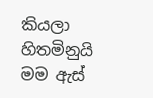කියලා හිතමිනුයි මම ඇස්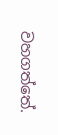වහගත්තේ.